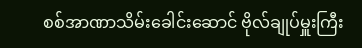စစ်အာဏာသိမ်းခေါင်းဆောင် ဗိုလ်ချုပ်မှူးကြီး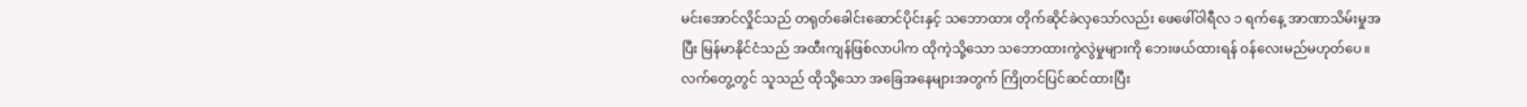မင်းအောင်လှိုင်သည် တရုတ်ခေါင်းဆောင်ပိုင်းနှင့် သဘောထား တိုက်ဆိုင်ခဲလှသော်လည်း ဖေဖေါ်ဝါရီလ ၁ ရက်နေ့ အာဏာသိမ်းမှုအပြီး မြန်မာနိုင်ငံသည် အထီးကျန်ဖြစ်လာပါက ထိုကဲ့သို့သော သဘောထားကွဲလွဲမှုများကို ဘေးဖယ်ထားရန် ဝန်လေးမည်မဟုတ်ပေ။ လက်တွေ့တွင် သူသည် ထိုသို့သော အခြေအနေများအတွက် ကြိုတင်ပြင်ဆင်ထားပြီး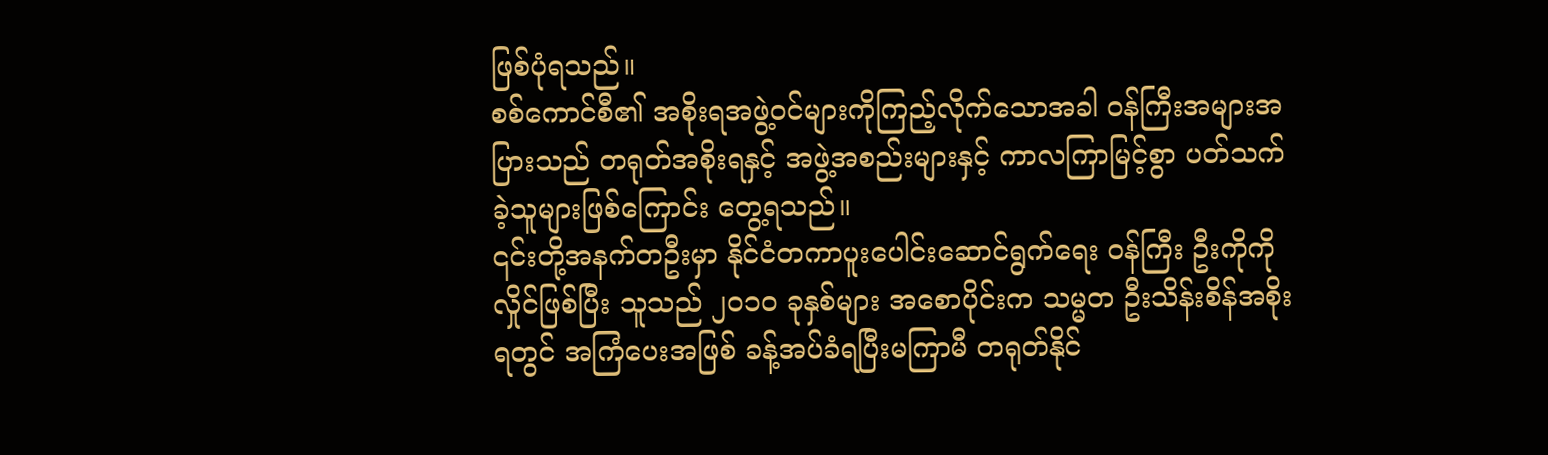ဖြစ်ပုံရသည်။
စစ်ကောင်စီ၏ အစိုးရအဖွဲ့ဝင်များကိုကြည့်လိုက်သောအခါ ဝန်ကြီးအများအပြားသည် တရုတ်အစိုးရနှင့် အဖွဲ့အစည်းများနှင့် ကာလကြာမြင့်စွာ ပတ်သက်ခဲ့သူများဖြစ်ကြောင်း တွေ့ရသည်။
၎င်းတို့အနက်တဦးမှာ နိုင်ငံတကာပူးပေါင်းဆောင်ရွက်ရေး ဝန်ကြီး ဦးကိုကိုလှိုင်ဖြစ်ပြီး သူသည် ၂၀၁၀ ခုနှစ်များ အစောပိုင်းက သမ္မတ ဦးသိန်းစိန်အစိုးရတွင် အကြံပေးအဖြစ် ခန့်အပ်ခံရပြီးမကြာမီ တရုတ်နိုင်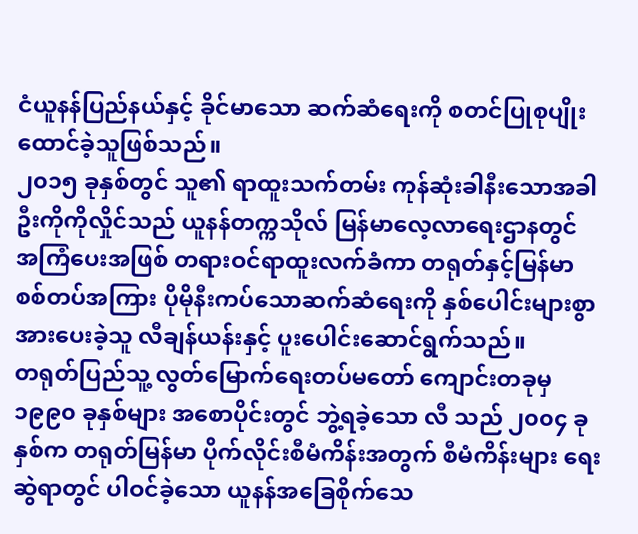ငံယူနန်ပြည်နယ်နှင့် ခိုင်မာသော ဆက်ဆံရေးကို စတင်ပြုစုပျိုးထောင်ခဲ့သူဖြစ်သည်။
၂၀၁၅ ခုနှစ်တွင် သူ၏ ရာထူးသက်တမ်း ကုန်ဆုံးခါနီးသောအခါ ဦးကိုကိုလှိုင်သည် ယူနန်တက္ကသိုလ် မြန်မာလေ့လာရေးဌာနတွင် အကြံပေးအဖြစ် တရားဝင်ရာထူးလက်ခံကာ တရုတ်နှင့်မြန်မာ စစ်တပ်အကြား ပိုမိုနီးကပ်သောဆက်ဆံရေးကို နှစ်ပေါင်းများစွာ အားပေးခဲ့သူ လီချန်ယန်းနှင့် ပူးပေါင်းဆောင်ရွက်သည်။
တရုတ်ပြည်သူ့ လွတ်မြောက်ရေးတပ်မတော် ကျောင်းတခုမှ ၁၉၉၀ ခုနှစ်များ အစောပိုင်းတွင် ဘွဲ့ရခဲ့သော လီ သည် ၂၀၀၄ ခုနှစ်က တရုတ်မြန်မာ ပိုက်လိုင်းစီမံကိန်းအတွက် စီမံကိန်းများ ရေးဆွဲရာတွင် ပါဝင်ခဲ့သော ယူနန်အခြေစိုက်သေ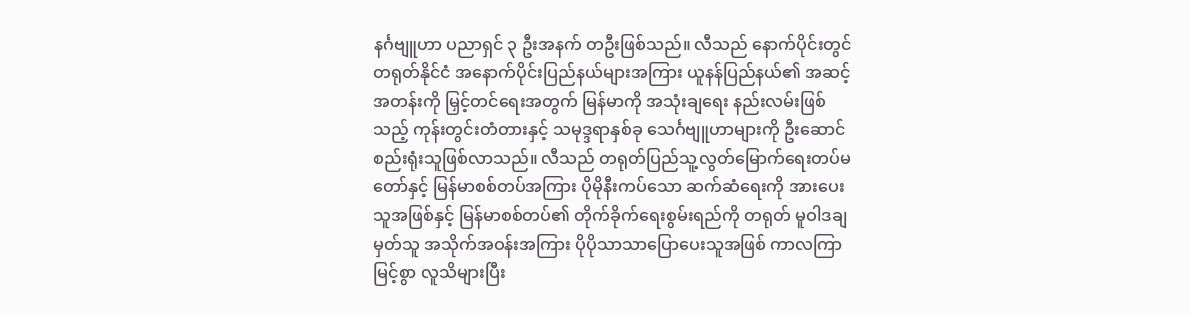နင်္ဂဗျူဟာ ပညာရှင် ၃ ဦးအနက် တဦးဖြစ်သည်။ လီသည် နောက်ပိုင်းတွင် တရုတ်နိုင်ငံ အနောက်ပိုင်းပြည်နယ်များအကြား ယူနန်ပြည်နယ်၏ အဆင့်အတန်းကို မြှင့်တင်ရေးအတွက် မြန်မာကို အသုံးချရေး နည်းလမ်းဖြစ်သည့် ကုန်းတွင်းတံတားနှင့် သမုဒ္ဒရာနှစ်ခု သေင်္ဂဗျူဟာများကို ဦးဆောင် စည်းရုံးသူဖြစ်လာသည်။ လီသည် တရုတ်ပြည်သူ့လွတ်မြောက်ရေးတပ်မတော်နှင့် မြန်မာစစ်တပ်အကြား ပိုမိုနီးကပ်သော ဆက်ဆံရေးကို အားပေးသူအဖြစ်နှင့် မြန်မာစစ်တပ်၏ တိုက်ခိုက်ရေးစွမ်းရည်ကို တရုတ် မူဝါဒချမှတ်သူ အသိုက်အဝန်းအကြား ပိုပိုသာသာပြောပေးသူအဖြစ် ကာလကြာမြင့်စွာ လူသိများပြီး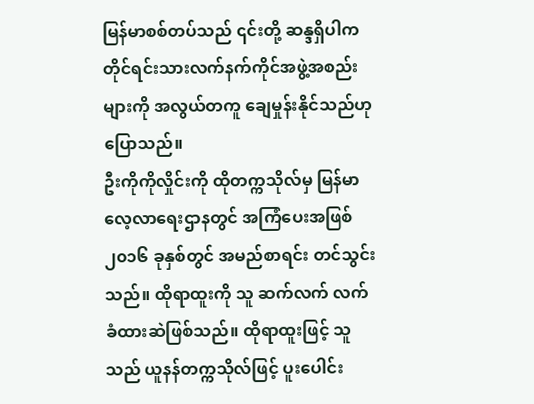မြန်မာစစ်တပ်သည် ၎င်းတို့ ဆန္ဒရှိပါက တိုင်ရင်းသားလက်နက်ကိုင်အဖွဲ့အစည်းများကို အလွယ်တကူ ချေမှုန်းနိုင်သည်ဟု ပြောသည်။
ဦးကိုကိုလှိုင်းကို ထိုတက္ကသိုလ်မှ မြန်မာလေ့လာရေးဌာနတွင် အကြံပေးအဖြစ် ၂၀၁၆ ခုနှစ်တွင် အမည်စာရင်း တင်သွင်းသည်။ ထိုရာထူးကို သူ ဆက်လက် လက်ခံထားဆဲဖြစ်သည်။ ထိုရာထူးဖြင့် သူသည် ယူနန်တက္ကသိုလ်ဖြင့် ပူးပေါင်း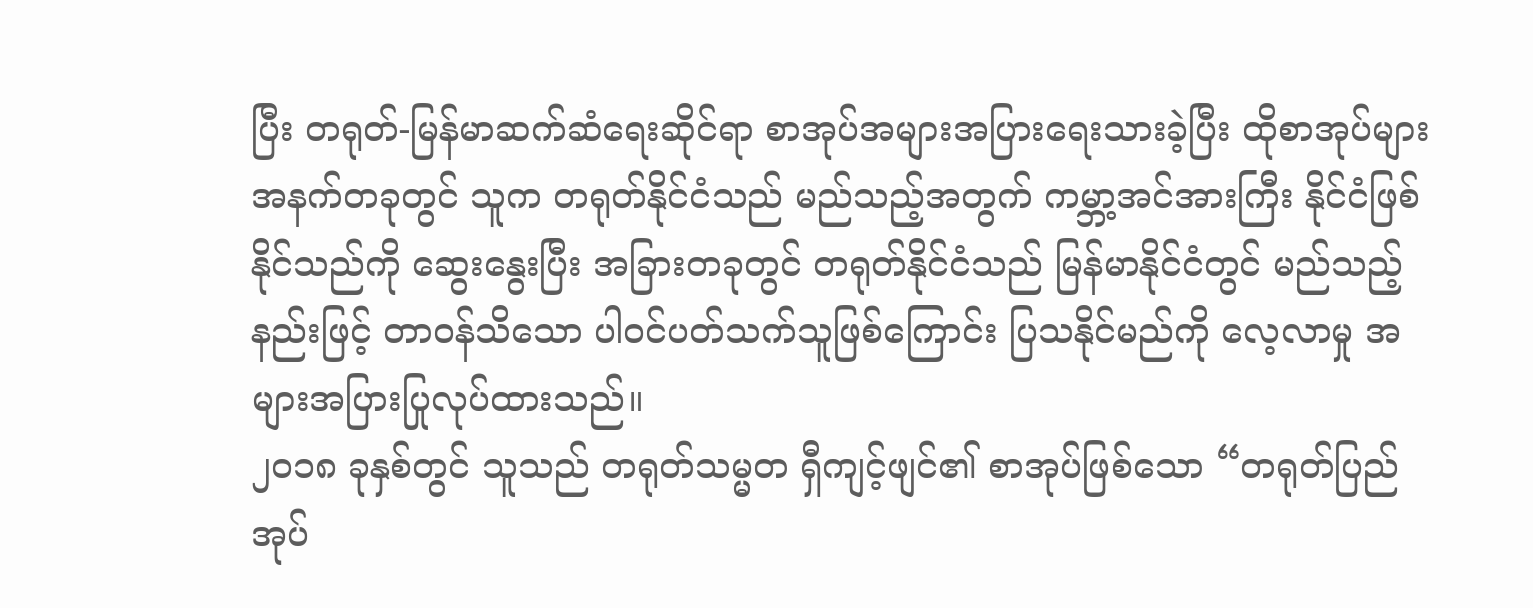ပြီး တရုတ်-မြန်မာဆက်ဆံရေးဆိုင်ရာ စာအုပ်အများအပြားရေးသားခဲ့ပြီး ထိုစာအုပ်များအနက်တခုတွင် သူက တရုတ်နိုင်ငံသည် မည်သည့်အတွက် ကမ္ဘာ့အင်အားကြီး နိုင်ငံဖြစ်နိုင်သည်ကို ဆွေးနွေးပြီး အခြားတခုတွင် တရုတ်နိုင်ငံသည် မြန်မာနိုင်ငံတွင် မည်သည့်နည်းဖြင့် တာဝန်သိသော ပါဝင်ပတ်သက်သူဖြစ်ကြောင်း ပြသနိုင်မည်ကို လေ့လာမှု အများအပြားပြုလုပ်ထားသည်။
၂၀၁၈ ခုနှစ်တွင် သူသည် တရုတ်သမ္မတ ရှီကျင့်ဖျင်၏ စာအုပ်ဖြစ်သော “တရုတ်ပြည်အုပ်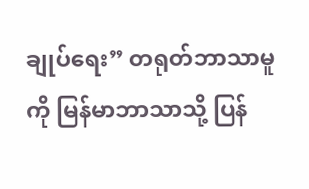ချုပ်ရေး” တရုတ်ဘာသာမူကို မြန်မာဘာသာသို့ ပြန်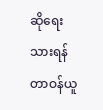ဆိုရေးသားရန် တာဝန်ယူ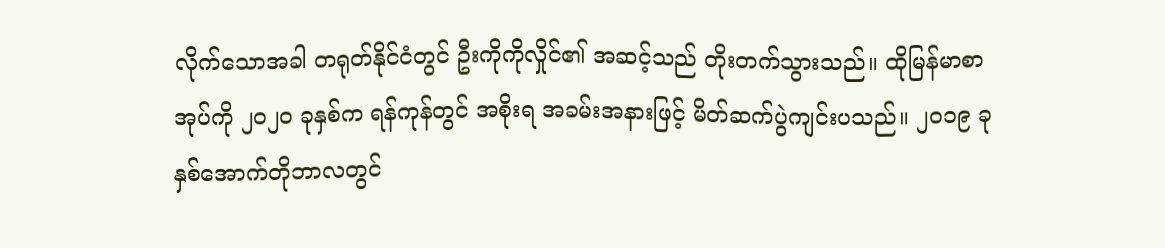လိုက်သောအခါ တရုတ်နိုင်ငံတွင် ဦးကိုကိုလှိုင်၏ အဆင့်သည် တိုးတက်သွားသည်။ ထိုမြန်မာစာအုပ်ကို ၂၀၂၀ ခုနှစ်က ရန်ကုန်တွင် အစိုးရ အခမ်းအနားဖြင့် မိတ်ဆက်ပွဲကျင်းပသည်။ ၂၀၁၉ ခုနှစ်အောက်တိုဘာလတွင်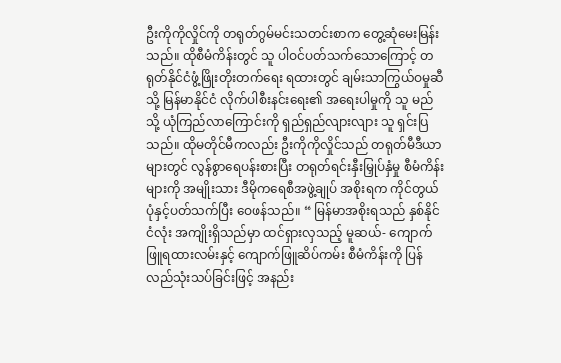ဦးကိုကိုလှိုင်ကို တရုတ်ဂွမ်မင်းသတင်းစာက တွေ့ဆုံမေးမြန်းသည်။ ထိုစီမံကိန်းတွင် သူ ပါဝင်ပတ်သက်သောကြောင့် တရုတ်နိုင်ငံဖွံ့ဖြိုးတိုးတက်ရေး ရထားတွင် ချမ်းသာကြွယ်ဝမှုဆီသို့ မြန်မာနိုင်ငံ လိုက်ပါစီးနင်းရေး၏ အရေးပါမှုကို သူ မည်သို့ ယုံကြည်လာကြောင်းကို ရှည်ရှည်လျားလျား သူ ရှင်းပြသည်။ ထိုမတိုင်မီကလည်း ဦးကိုကိုလှိုင်သည် တရုတ်မီဒီယာများတွင် လွန်စွာရေပန်းစားပြီး တရုတ်ရင်းနှီးမြှုပ်နှံမှု စီမံကိန်းများကို အမျိုးသား ဒီမိုကရေစီအဖွဲ့ချုပ် အစိုးရက ကိုင်တွယ်ပုံနှင့်ပတ်သက်ပြီး ဝေဖန်သည်။ “ မြန်မာအစိုးရသည် နှစ်နိုင်ငံလုံး အကျိုးရှိသည်မှာ ထင်ရှားလှသည့် မူဆယ်- ကျောက်ဖြူရထားလမ်းနှင့် ကျောက်ဖြူဆိပ်ကမ်း စီမံကိန်းကို ပြန်လည်သုံးသပ်ခြင်းဖြင့် အနည်း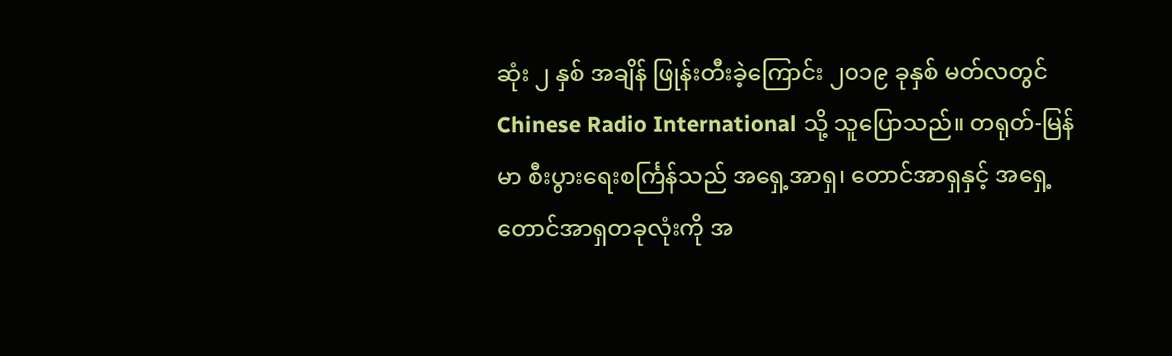ဆုံး ၂ နှစ် အချိန် ဖြုန်းတီးခဲ့ကြောင်း ၂၀၁၉ ခုနှစ် မတ်လတွင် Chinese Radio International သို့ သူပြောသည်။ တရုတ်-မြန်မာ စီးပွားရေးစင်္ကြန်သည် အရှေ့အာရှ၊ တောင်အာရှနှင့် အရှေ့တောင်အာရှတခုလုံးကို အ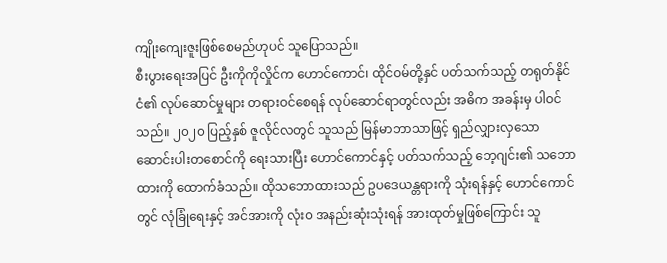ကျိုးကျေးဇူးဖြစ်စေမည်ဟုပင် သူပြောသည်။
စီးပွားရေးအပြင် ဦးကိုကိုလှိုင်က ဟောင်ကောင်၊ ထိုင်ဝမ်တို့နှင် ပတ်သက်သည့် တရုတ်နိုင်ငံ၏ လုပ်ဆောင်မှုများ တရားဝင်စေရန် လုပ်ဆောင်ရာတွင်လည်း အဓိက အခန်းမှ ပါဝင်သည်။ ၂၀၂၀ ပြည့်နှစ် ဇူလိုင်လတွင် သူသည် မြန်မာဘာသာဖြင့် ရှည်လျှားလှသော ဆောင်းပါးတစောင်ကို ရေးသားပြီး ဟောင်ကောင်နှင့် ပတ်သက်သည့် ဘေ့ဂျင်း၏ သဘောထားကို ထောက်ခံသည်။ ထိုသဘောထားသည် ဥပဒေယန္တရားကို သုံးရန်နှင့် ဟောင်ကောင်တွင် လုံခြုံရေးနှင့် အင်အားကို လုံး၀ အနည်းဆုံးသုံးရန် အားထုတ်မှုဖြစ်ကြောင်း သူ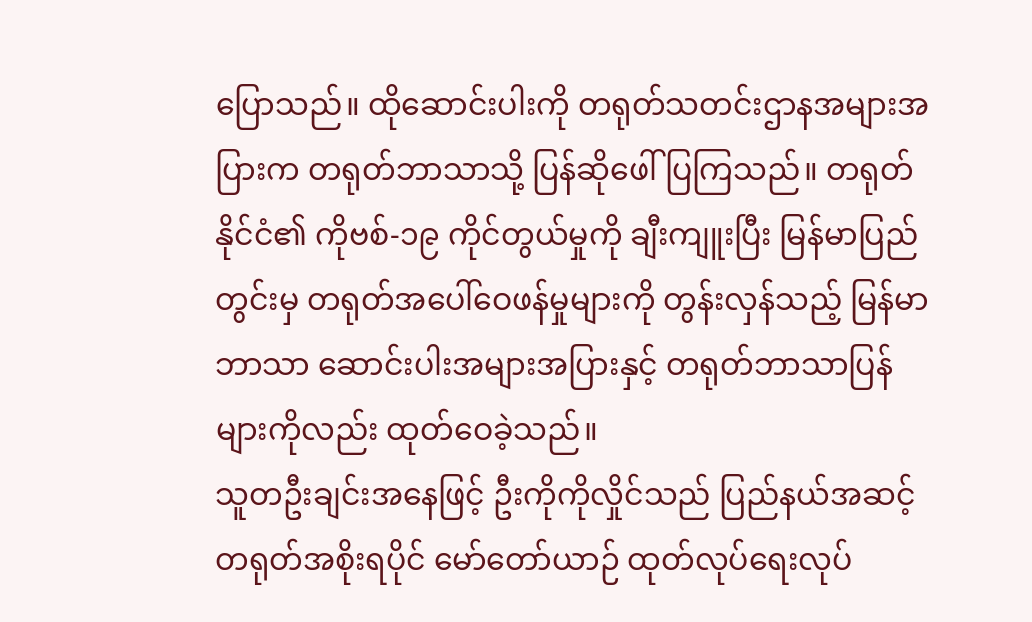ပြောသည်။ ထိုဆောင်းပါးကို တရုတ်သတင်းဌာနအများအပြားက တရုတ်ဘာသာသို့ ပြန်ဆိုဖေါ်ပြကြသည်။ တရုတ်နိုင်ငံ၏ ကိုဗစ်-၁၉ ကိုင်တွယ်မှုကို ချီးကျူးပြီး မြန်မာပြည်တွင်းမှ တရုတ်အပေါ်ဝေဖန်မှုများကို တွန်းလှန်သည့် မြန်မာဘာသာ ဆောင်းပါးအများအပြားနှင့် တရုတ်ဘာသာပြန်များကိုလည်း ထုတ်ဝေခဲ့သည်။
သူတဦးချင်းအနေဖြင့် ဦးကိုကိုလှိုင်သည် ပြည်နယ်အဆင့် တရုတ်အစိုးရပိုင် မော်တော်ယာဉ် ထုတ်လုပ်ရေးလုပ်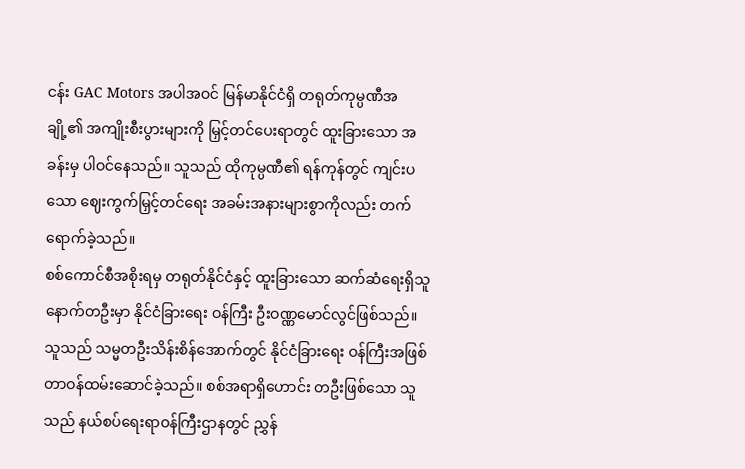ငန်း GAC Motors အပါအဝင် မြန်မာနိုင်ငံရှိ တရုတ်ကုမ္ပဏီအချို့၏ အကျိုးစီးပွားများကို မြှင့်တင်ပေးရာတွင် ထူးခြားသော အခန်းမှ ပါဝင်နေသည်။ သူသည် ထိုကုမ္ပဏီ၏ ရန်ကုန်တွင် ကျင်းပသော ဈေးကွက်မြှင့်တင်ရေး အခမ်းအနားများစွာကိုလည်း တက်ရောက်ခဲ့သည်။
စစ်ကောင်စီအစိုးရမှ တရုတ်နိုင်ငံနှင့် ထူးခြားသော ဆက်ဆံရေးရှိသူ နောက်တဦးမှာ နိုင်ငံခြားရေး ဝန်ကြီး ဦးဝဏ္ဏမောင်လွင်ဖြစ်သည်။
သူသည် သမ္မတဦးသိန်းစိန်အောက်တွင် နိုင်ငံခြားရေး ဝန်ကြီးအဖြစ် တာဝန်ထမ်းဆောင်ခဲ့သည်။ စစ်အရာရှိဟောင်း တဦးဖြစ်သော သူသည် နယ်စပ်ရေးရာဝန်ကြီးဌာနတွင် ညွှန်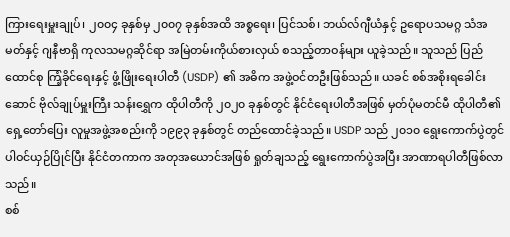ကြားရေးမှူးချုပ်၊ ၂၀၀၄ ခုနှစ်မှ ၂၀၀၇ ခုနှစ်အထိ အစ္စရေး၊ ပြင်သစ်၊ ဘယ်လ်ဂျီယံနှင့် ဥရောပသမဂ္ဂ သံအမတ်နှင့် ဂျနီဗာရှိ ကုလသမဂ္ဂဆိုင်ရာ အမြဲတမ်းကိုယ်စားလှယ် စသည့်တာဝန်များ ယူခဲ့သည်။ သူသည် ပြည်ထောင်စု ကြံ့ခိုင်ရေးနှင့် ဖွံ့ဖြိုးရေးပါတီ (USDP) ၏ အဓိက အဖွဲ့ဝင်တဦးဖြစ်သည်။ ယခင် စစ်အစိုးရခေါင်းဆောင် ဗိုလ်ချုပ်မှူးကြီး သန်းရွှေက ထိုပါတီကို ၂၀၂၀ ခုနှစ်တွင် နိုင်ငံရေးပါတီအဖြစ် မှတ်ပုံမတင်မီ ထိုပါတီ၏ ရှေ့တော်ပြေး လူမှုအဖွဲ့အစည်းကို ၁၉၉၃ ခုနှစ်တွင် တည်ထောင်ခဲ့သည်။ USDP သည် ၂၀၁၀ ရွေးကောက်ပွဲတွင် ပါဝင်ယှဉ်ပြိုင်ပြီး နိုင်ငံတကာက အတုအယောင်အဖြစ် ရှုတ်ချသည့် ရွေးကောက်ပွဲအပြီး အာဏာရပါတီဖြစ်လာသည်။
စစ်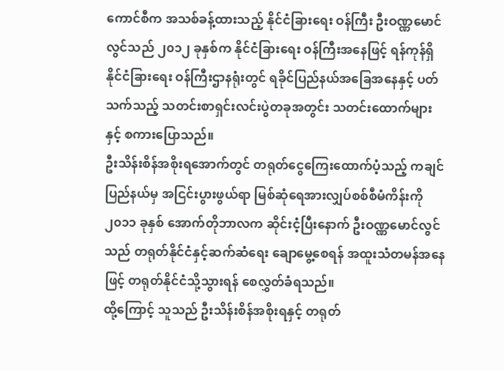ကောင်စီက အသစ်ခန့်ထားသည့် နိုင်ငံခြားရေး ဝန်ကြီး ဦးဝဏ္ဏမောင်လွင်သည် ၂၀၁၂ ခုနှစ်က နိုင်ငံခြားရေး ဝန်ကြီးအနေဖြင့် ရန်ကုန်ရှိ နိုင်ငံခြားရေး ဝန်ကြီးဌာနရုံးတွင် ရခိုင်ပြည်နယ်အခြေအနေနှင့် ပတ်သက်သည့် သတင်းစာရှင်းလင်းပွဲတခုအတွင်း သတင်းထောက်များနှင့် စကားပြောသည်။
ဦးသိန်းစိန်အစိုးရအောက်တွင် တရုတ်ငွေကြေးထောက်ပံ့သည့် ကချင်ပြည်နယ်မှ အငြင်းပွားဖွယ်ရာ မြစ်ဆုံရေအားလျှပ်စစ်စီမံကိန်းကို ၂၀၁၁ ခုနှစ် အောက်တိုဘာလက ဆိုင်းငံ့ပြီးနောက် ဦးဝဏ္ဏမောင်လွင်သည် တရုတ်နိုင်ငံနှင့်ဆက်ဆံရေး ချောမွေ့စေရန် အထူးသံတမန်အနေဖြင့် တရုတ်နိုင်ငံသို့သွားရန် စေလွှတ်ခံရသည်။
ထို့ကြောင့် သူသည် ဦးသိန်းစိန်အစိုးရနှင့် တရုတ်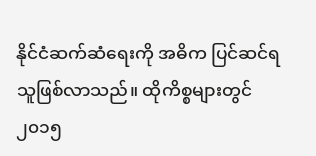နိုင်ငံဆက်ဆံရေးကို အဓိက ပြင်ဆင်ရသူဖြစ်လာသည်။ ထိုကိစ္စများတွင် ၂၀၁၅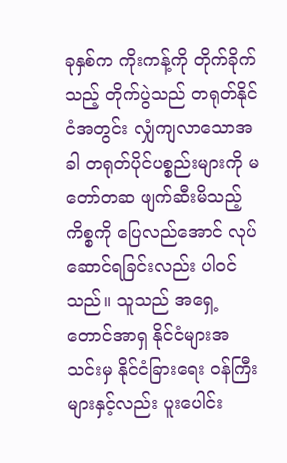ခုနှစ်က ကိုးကန့်ကို တိုက်ခိုက်သည့် တိုက်ပွဲသည် တရုတ်နိုင်ငံအတွင်း လျှံကျလာသောအခါ တရုတ်ပိုင်ပစ္စည်းများကို မတော်တဆ ဖျက်ဆီးမိသည့် ကိစ္စကို ပြေလည်အောင် လုပ်ဆောင်ရခြင်းလည်း ပါဝင်သည်။ သူသည် အရှေ့တောင်အာရှ နိုင်ငံများအသင်းမှ နိုင်ငံခြားရေး ဝန်ကြီးများနှင့်လည်း ပူးပေါင်း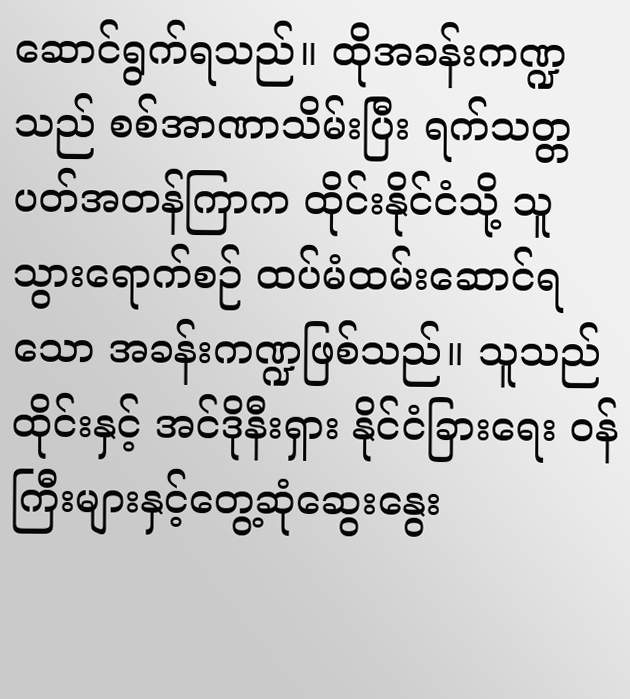ဆောင်ရွက်ရသည်။ ထိုအခန်းကဏ္ဍသည် စစ်အာဏာသိမ်းပြီး ရက်သတ္တပတ်အတန်ကြာက ထိုင်းနိုင်ငံသို့ သူသွားရောက်စဉ် ထပ်မံထမ်းဆောင်ရသော အခန်းကဏ္ဍဖြစ်သည်။ သူသည် ထိုင်းနှင့် အင်ဒိုနီးရှား နိုင်ငံခြားရေး ဝန်ကြီးများနှင့်တွေ့ဆုံဆွေးနွေး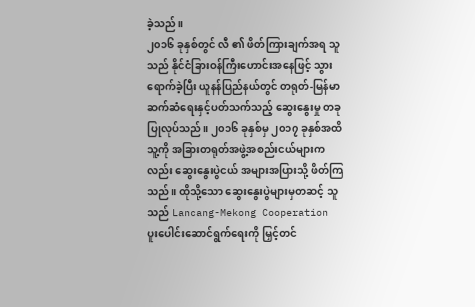ခဲ့သည်။
၂၀၁၆ ခုနှစ်တွင် လီ ၏ ဖိတ်ကြားချက်အရ သူသည် နိုင်ငံခြားဝန်ကြီးဟောင်းအနေဖြင့် သွားရောက်ခဲ့ပြီး ယူနန်ပြည်နယ်တွင် တရုတ်-မြန်မာဆက်ဆံရေးနှင့်ပတ်သက်သည့် ဆွေးနွေးမှု တခုပြုလုပ်သည်။ ၂၀၁၆ ခုနှစ်မှ ၂၀၁၇ ခုနှစ်အထိ သူ့ကို အခြားတရုတ်အဖွဲ့အစည်းငယ်များကလည်း ဆွေးနွေးပွဲငယ် အများအပြားသို့ ဖိတ်ကြသည်။ ထိုသို့သော ဆွေးနွေးပွဲများမှတဆင့် သူသည် Lancang-Mekong Cooperation ပူးပေါင်းဆောင်ရွက်ရေးကို မြှင့်တင်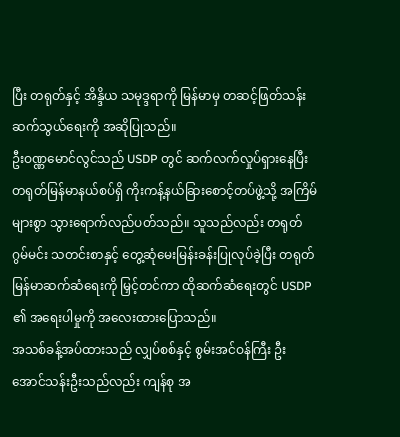ပြီး တရုတ်နှင့် အိန္ဒိယ သမုဒ္ဒရာကို မြန်မာမှ တဆင့်ဖြတ်သန်း ဆက်သွယ်ရေးကို အဆိုပြုသည်။
ဦးဝဏ္ဏမောင်လွင်သည် USDP တွင် ဆက်လက်လှုပ်ရှားနေပြီး တရုတ်မြန်မာနယ်စပ်ရှိ ကိုးကန့်နယ်ခြားစောင့်တပ်ဖွဲ့သို့ အကြိမ်များစွာ သွားရောက်လည်ပတ်သည်။ သူသည်လည်း တရုတ် ဂွမ်မင်း သတင်းစာနှင့် တွေ့ဆုံမေးမြန်းခန်းပြုလုပ်ခဲ့ပြီး တရုတ်မြန်မာဆက်ဆံရေးကို မြှင့်တင်ကာ ထိုဆက်ဆံရေးတွင် USDP ၏ အရေးပါမှုကို အလေးထားပြောသည်။
အသစ်ခန့်အပ်ထားသည် လျှပ်စစ်နှင့် စွမ်းအင်ဝန်ကြီး ဦးအောင်သန်းဦးသည်လည်း ကျန်စု အ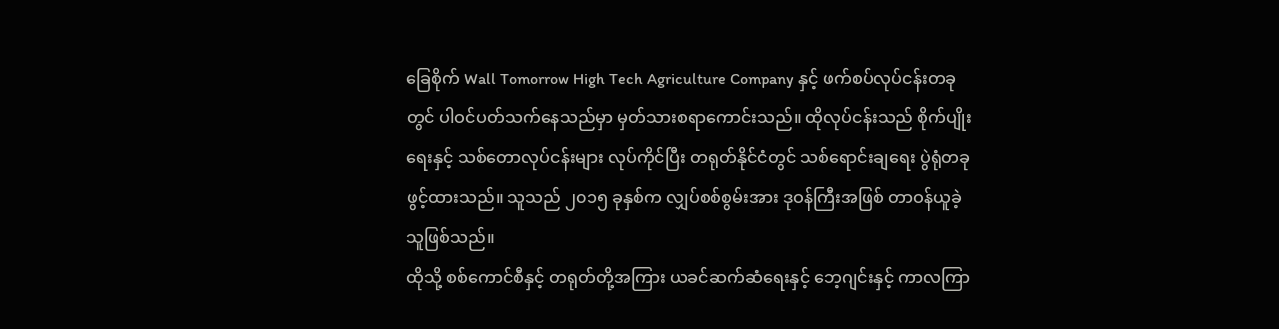ခြေစိုက် Wall Tomorrow High Tech Agriculture Company နှင့် ဖက်စပ်လုပ်ငန်းတခုတွင် ပါဝင်ပတ်သက်နေသည်မှာ မှတ်သားစရာကောင်းသည်။ ထိုလုပ်ငန်းသည် စိုက်ပျိုးရေးနှင့် သစ်တောလုပ်ငန်းများ လုပ်ကိုင်ပြီး တရုတ်နိုင်ငံတွင် သစ်ရောင်းချရေး ပွဲရုံတခုဖွင့်ထားသည်။ သူသည် ၂၀၁၅ ခုနှစ်က လျှပ်စစ်စွမ်းအား ဒုဝန်ကြီးအဖြစ် တာဝန်ယူခဲ့သူဖြစ်သည်။
ထိုသို့ စစ်ကောင်စီနှင့် တရုတ်တို့အကြား ယခင်ဆက်ဆံရေးနှင့် ဘေ့ဂျင်းနှင့် ကာလကြာ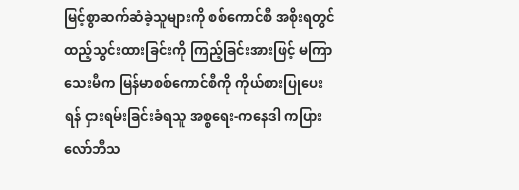မြင့်စွာဆက်ဆံခဲ့သူများကို စစ်ကောင်စီ အစိုးရတွင် ထည့်သွင်းထားခြင်းကို ကြည့်ခြင်းအားဖြင့် မကြာသေးမီက မြန်မာစစ်ကောင်စီကို ကိုယ်စားပြုပေးရန် ငှားရမ်းခြင်းခံရသူ အစ္စရေး-ကနေဒါ ကပြား လော်ဘီသ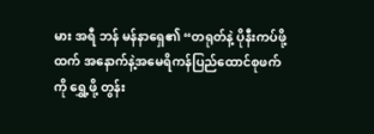မား အရီ ဘန် မန်နာရှေ၏ “တရုတ်နဲ့ ပိုနီးကပ်ဖို့ထက် အနောက်နဲ့အမေရိကန်ပြည်ထောင်စုဖက်ကို ရွှေ့ဖို့ တွန်း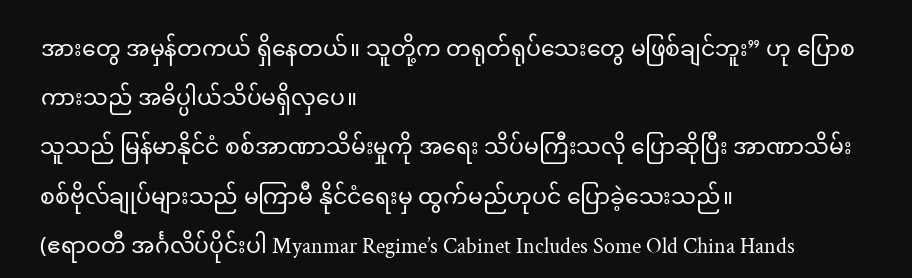အားတွေ အမှန်တကယ် ရှိနေတယ်။ သူတို့က တရုတ်ရုပ်သေးတွေ မဖြစ်ချင်ဘူး” ဟု ပြောစကားသည် အဓိပ္ပါယ်သိပ်မရှိလှပေ။
သူသည် မြန်မာနိုင်ငံ စစ်အာဏာသိမ်းမှုကို အရေး သိပ်မကြီးသလို ပြောဆိုပြီး အာဏာသိမ်း စစ်ဗိုလ်ချုပ်များသည် မကြာမီ နိုင်ငံရေးမှ ထွက်မည်ဟုပင် ပြောခဲ့သေးသည်။
(ဧရာဝတီ အင်္ဂလိပ်ပိုင်းပါ Myanmar Regime’s Cabinet Includes Some Old China Hands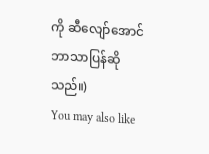ကို ဆီလျော်အောင် ဘာသာပြန်ဆိုသည်။)
You may also like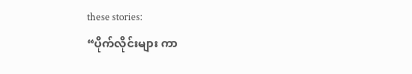these stories:
“ပိုက်လိုင်းများ ကာ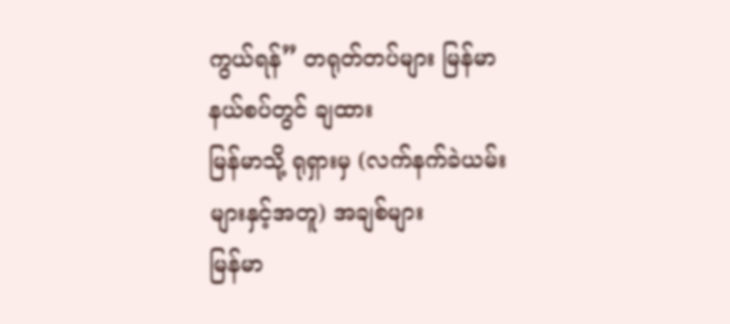ကွယ်ရန်” တရုတ်တပ်များ မြန်မာနယ်စပ်တွင် ချထား
မြန်မာသို့ ရုရှားမှ (လက်နက်ခဲယမ်းများနှင့်အတူ) အချစ်များ
မြန်မာ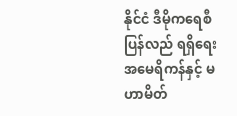နိုင်ငံ ဒီမိုကရေစီ ပြန်လည် ရရှိရေး အမေရိကန်နှင့် မဟာမိတ်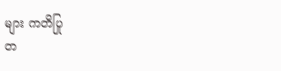များ ကတိပြု
တ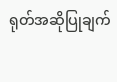ရုတ်အဆိုပြုချက်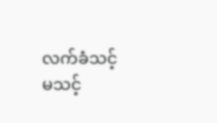လက်ခံသင့် မသင့်